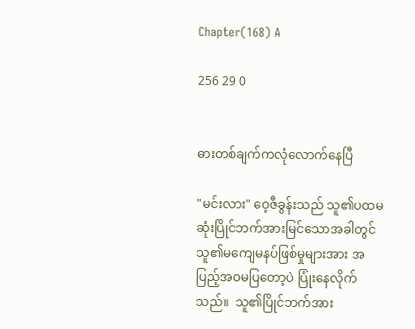Chapter(168) A

256 29 0


ဓားတစ်ချက်ကလုံလောက်နေပြီ

"မင်းလား" ဝေ့ဇီခွန်းသည် သူ၏ပထမဆုံးပြိုင်ဘက်အားမြင်သောအခါတွင် သူ၏မကျေမနပ်ဖြစ်မှုများအား အပြည့်အဝမပြတော့ပဲ ပြုံးနေလိုက်သည်။  သူ၏ပြိုင်ဘက်အား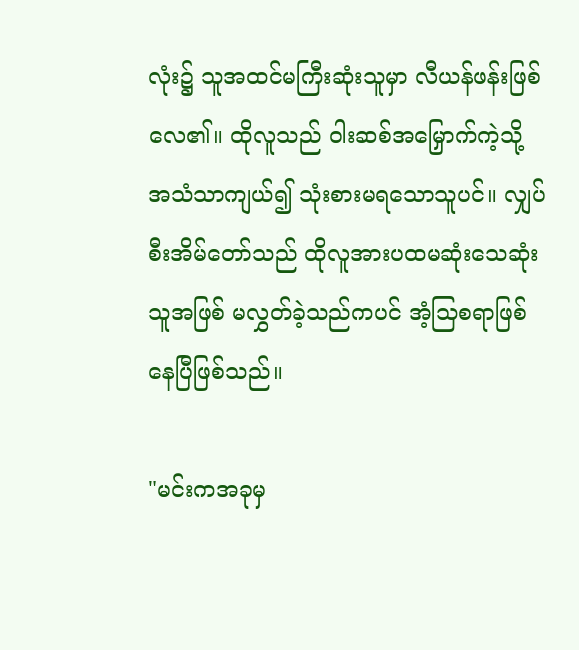လုံး၌ သူအထင်မကြီးဆုံးသူမှာ လီယန်ဖန်းဖြစ်လေ၏။ ထိုလူသည် ဝါးဆစ်အမြှောက်ကဲ့သို့ အသံသာကျယ်၍ သုံးစားမရသောသူပင်။ လျှပ်စီးအိမ်တော်သည် ထိုလူအားပထမဆုံးသေဆုံးသူအဖြစ် မလွှတ်ခဲ့သည်ကပင် အံ့သြစရာဖြစ်နေပြီဖြစ်သည်။

"မင်းကအခုမှ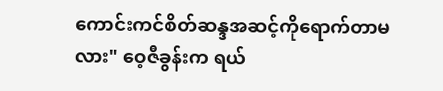ကောင်းကင်စိတ်ဆန္ဒအဆင့်ကိုရောက်တာမလား" ဝေ့ဇီခွန်းက ရယ်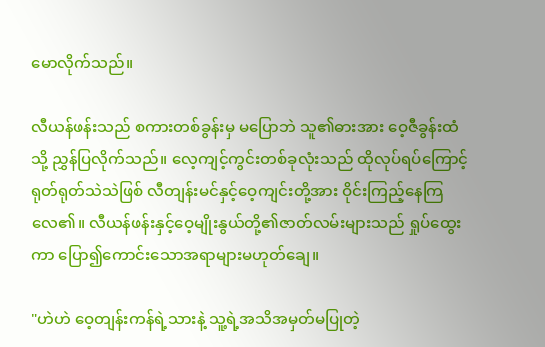မောလိုက်သည်။

လီယန်ဖန်းသည် စကားတစ်ခွန်းမှ မပြောဘဲ သူ၏ဓားအား ဝေ့ဇီခွန်းထံသို့ ညွှန်ပြလိုက်သည်။ လေ့ကျင့်ကွင်းတစ်ခုလုံးသည် ထိုလုပ်ရပ်ကြောင့် ရုတ်ရုတ်သဲသဲဖြစ် လီတျန်းမင်နှင့်ဝေ့ကျင်းတို့အား ဝိုင်းကြည့်နေကြလေ၏။ လီယန်ဖန်းနှင့်ဝေ့မျိုးနွယ်တို့၏ဇာတ်လမ်းများသည် ရှုပ်ထွေးကာ ပြော၍ကောင်းသောအရာများမဟုတ်ချေ။

"ဟဲဟဲ ဝေ့တျန်းကန်ရဲ့သားနဲ့ သူ့ရဲ့အသိအမှတ်မပြုတဲ့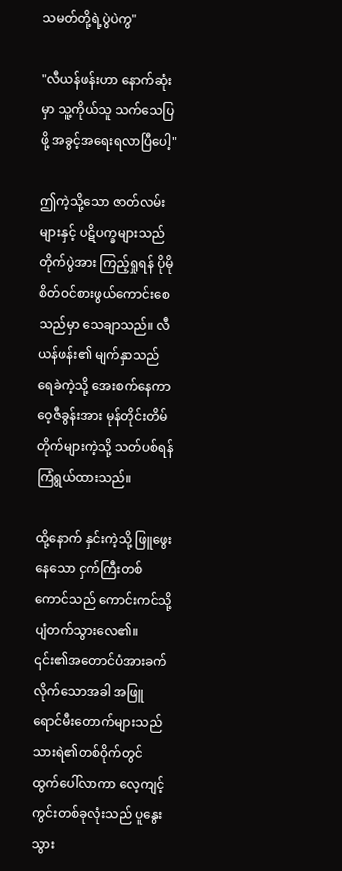သမတ်တို့ရဲ့ပွဲပဲကွ"

"လီယန်ဖန်းဟာ နောက်ဆုံးမှာ သူ့ကိုယ်သူ သက်သေပြဖို့ အခွင့်အရေးရလာပြီပေါ့"

ဤကဲ့သို့သော ဇာတ်လမ်းများနှင့် ပဋိပက္ခများသည် တိုက်ပွဲအား ကြည့်ရှုရန် ပိုမိုစိတ်ဝင်စားဖွယ်ကောင်းစေသည်မှာ သေချာသည်။ လီယန်ဖန်း၏ မျက်နှာသည် ရေခဲကဲ့သို့ အေးစက်နေကာ ဝေ့ဇီခွန်းအား မုန်တိုင်းတိမ်တိုက်များကဲ့သို့ သတ်ပစ်ရန် ကြံရွယ်ထားသည်။

ထို့နောက် နှင်းကဲ့သို့ ဖြူဖွေးနေသော ငှက်ကြီးတစ်ကောင်သည် ကောင်းကင်သို့ ပျံတက်သွားလေ၏။ ၎င်း၏အတောင်ပံအားခက်လိုက်သောအခါ အဖြူရောင်မီးတောက်များသည် သားရဲ၏တစ်ဝိုက်တွင် ထွက်ပေါ်လာကာ လေ့ကျင့်ကွင်းတစ်ခုလုံးသည် ပူနွေးသွား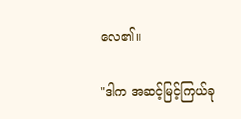လေ၏။

"ဒါက အဆင့်မြင့်ကြယ်ခု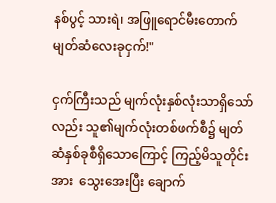နစ်ပွင့် သားရဲ၊ အဖြူရောင်မီးတောက်မျတ်ဆံလေးခုငှက်!"

ငှက်ကြီးသည် မျက်လုံးနှစ်လုံးသာရှိသော်လည်း သူ၏မျက်လုံးတစ်ဖက်စီ၌ မျတ်ဆံနှစ်ခုစီရှိသောကြောင့် ကြည့်မိသူတိုင်းအား  သွေးအေးပြီး ချောက်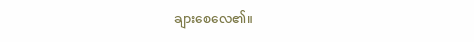ချားစေလေ၏။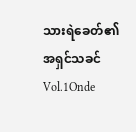သားရဲခေတ်၏အရှင်သခင် Vol.1Onde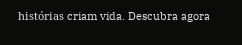histórias criam vida. Descubra agora